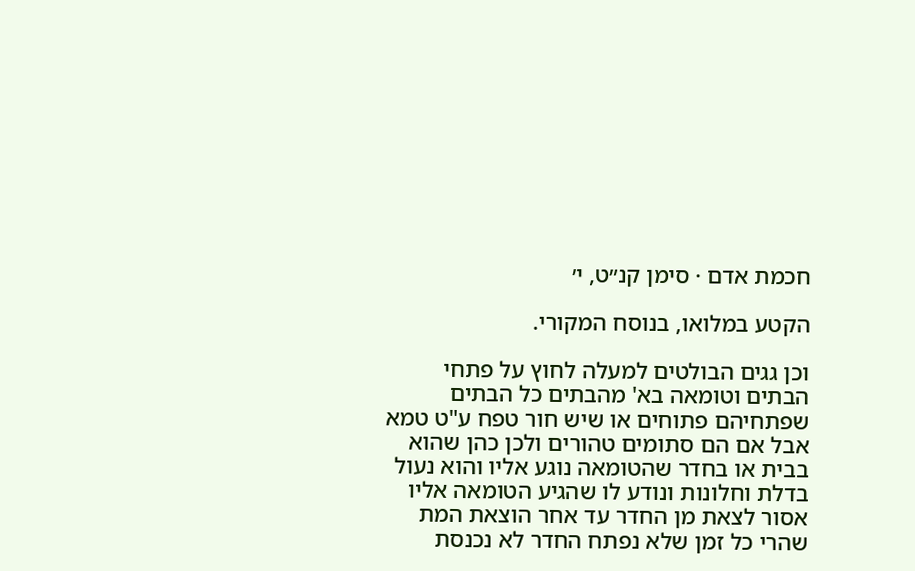חכמת אדם · סימן קנ״ט, י׳

הקטע במלואו, בנוסח המקורי.

וכן גגים הבולטים למעלה לחוץ על פתחי הבתים וטומאה בא' מהבתים כל הבתים שפתחיהם פתוחים או שיש חור טפח ע"ט טמא אבל אם הם סתומים טהורים ולכן כהן שהוא בבית או בחדר שהטומאה נוגע אליו והוא נעול בדלת וחלונות ונודע לו שהגיע הטומאה אליו אסור לצאת מן החדר עד אחר הוצאת המת שהרי כל זמן שלא נפתח החדר לא נכנסת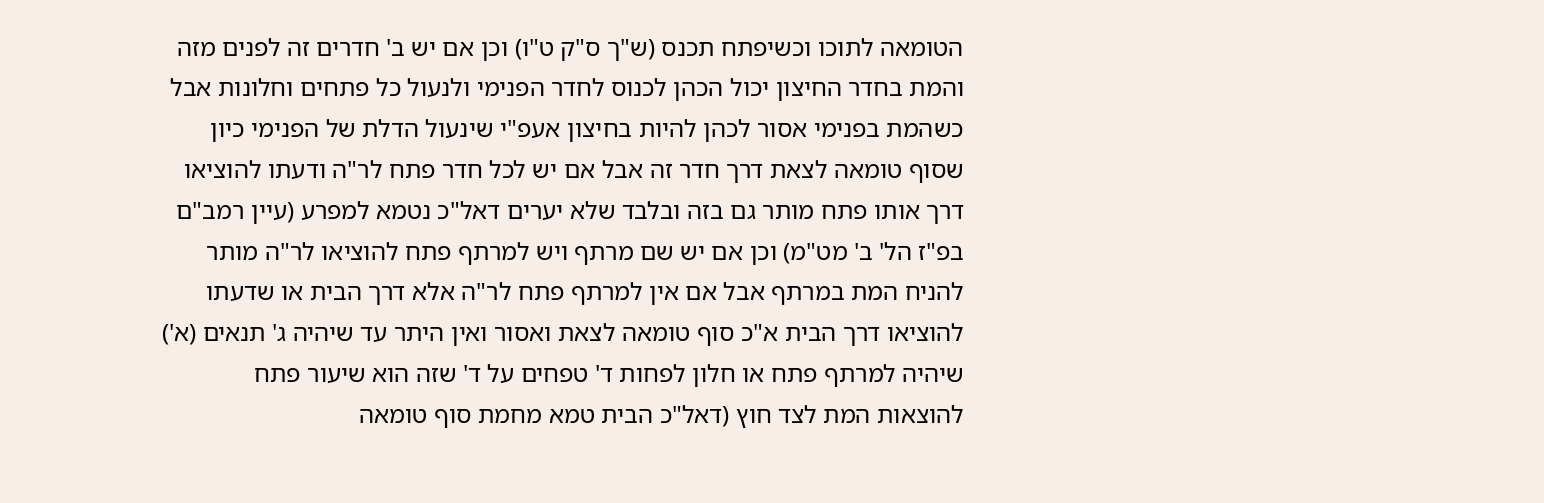הטומאה לתוכו וכשיפתח תכנס (ש"ך ס"ק ט"ו) וכן אם יש ב' חדרים זה לפנים מזה והמת בחדר החיצון יכול הכהן לכנוס לחדר הפנימי ולנעול כל פתחים וחלונות אבל כשהמת בפנימי אסור לכהן להיות בחיצון אעפ"י שינעול הדלת של הפנימי כיון שסוף טומאה לצאת דרך חדר זה אבל אם יש לכל חדר פתח לר"ה ודעתו להוציאו דרך אותו פתח מותר גם בזה ובלבד שלא יערים דאל"כ נטמא למפרע (עיין רמב"ם בפ"ז הל' ב' מט"מ) וכן אם יש שם מרתף ויש למרתף פתח להוציאו לר"ה מותר להניח המת במרתף אבל אם אין למרתף פתח לר"ה אלא דרך הבית או שדעתו להוציאו דרך הבית א"כ סוף טומאה לצאת ואסור ואין היתר עד שיהיה ג' תנאים (א') שיהיה למרתף פתח או חלון לפחות ד' טפחים על ד' שזה הוא שיעור פתח להוצאות המת לצד חוץ (דאל"כ הבית טמא מחמת סוף טומאה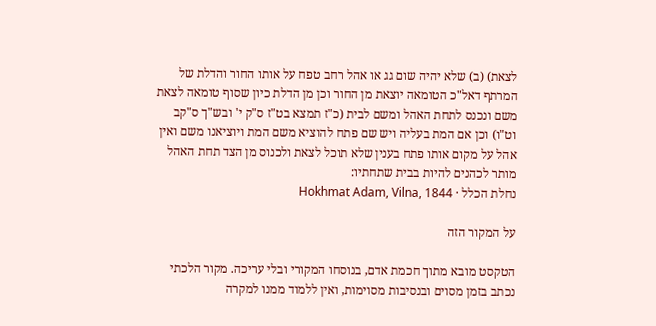לצאת) (ב) שלא יהיה שום גג או אהל רחב טפח על אותו החור והדלת של המרתף דאל"כ הטומאה יוצאת מן החור וכן מן הדלת כיון שסוף טומאה לצאת משם ונכנס לתחת האהל ומשם לבית (כ"ז תמצא בט"ז ס"ק י' ובש"ך ס"קב וט"ו) וכן אם המת בעליה ויש שם פתח להוציא משם המת ויוציאנו משם ואין אהל על מקום אותו פתח בענין שלא תוכל לצאת ולכנוס מן הצד תחת האהל מותר לכהנים להיות בבית שתחתיו:
נחלת הכלל · Hokhmat Adam, Vilna, 1844

על המקור הזה

הטקסט מובא מתוך חכמת אדם, בנוסחו המקורי ובלי עריכה. מקור הלכתי נכתב בזמן מסוים ובנסיבות מסוימות, ואין ללמוד ממנו למקרה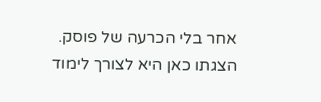אחר בלי הכרעה של פוסק. הצגתו כאן היא לצורך לימוד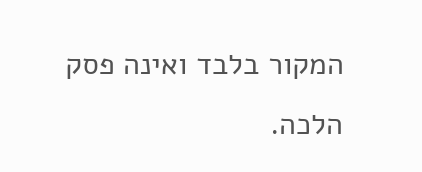המקור בלבד ואינה פסק הלכה.